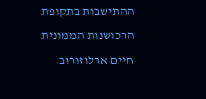ההתישבות בתקופת הרכושנות הממונית
חיים ארלוזורוב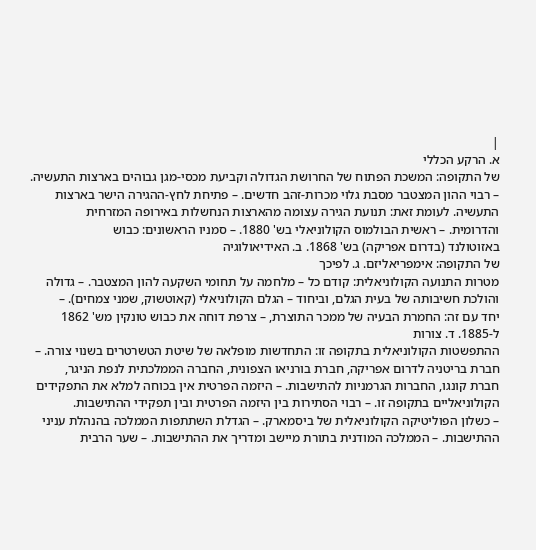|
א. הרקע הכללי
של התקופה: המשכת הפתוח של החרושת הגדולה וקביעת מכסי-מגן גבוהים בארצות התעשיה.
– רבוי ההון המצטבר מסבת גלוי מכרות-זהב חדשים. – פתיחת לחץ-ההגירה הישר בארצות
התעשיה. לעומת זאת: תנועת הגירה עצומה מהארצות הנחשלות באירופה המזרחית
והדרומית. – ראשית הבולמוס הקולוניאלי בש' 1880. – סמניו הראשונים: כבוש
באזוטולנד (בדרום אפריקה) בש' 1868. ב. האידיאולוגיה
של התקופה: אימפריאליזם. ג. לפיכך
מטרות התנועה הקולוניאלית: קודם כל – מלחמה על תחומי השקעה להון המצטבר. – גדולה
והולכת חשיבותה של בעית הגלם, וביחוד – הגלם הקולוניאלי (קאוטשוק, שמני צמחים). –
יחד עם זה: החמרת הבעיה של ממכר התוצרת, – צרפת דוחה את כבוש טונקין מש' 1862
ל-1885. ד. צורות
ההתפשטות הקולוניאלית בתקופה זו: התחדשות מופלאה של שיטת הטשרטרים בשנוי צורה. –
חברת בריטניה לדרום אפריקה, חברת בורניאו הצפונית, החברה הממלכתית לנפת הניגר,
חברת קונגו, החברות הגרמניות להתישבות. – היזמה הפרטית אין בכוחה למלא את התפקידים
הקולוניאליים בתקופה זו. – רבוי הסתירות בין היזמה הפרטית ובין תפקידי ההתישבות.
– כשלון הפוליטיקה הקולוניאלית של ביסמארק. – הגדלת השתתפות הממלכה בהנהלת עניני
ההתישבות. – הממלכה המודנית בתורת מיישב ומדריך את ההתישבות. – שער הרבית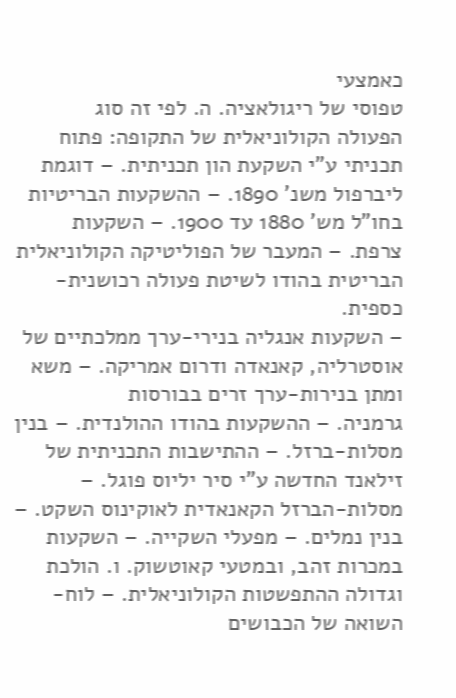כאמצעי
טפוסי של ריגולאציה. ה. לפי זה סוג
הפעולה הקולוניאלית של התקופה: פתוח תכניתי ע"י השקעת הון תכניתית. – דוגמת
ליברפול משנ' 1890. – ההשקעות הבריטיות בחו"ל מש' 1880 עד 1900. – השקעות
צרפת. – המעבר של הפוליטיקה הקולוניאלית הבריטית בהודו לשיטת פעולה רכושנית-כספית.
– השקעות אנגליה בנירי-ערך ממלכתיים של אוסטרליה, קאנאדה ודרום אמריקה. – משא ומתן בנירות-ערך זרים בבורסות
גרמניה. – ההשקעות בהודו ההולנדית. – בנין מסלות-ברזל. – ההתישבות התכניתית של
זילאנד החדשה ע"י סיר יליוס פוגל. – מסלות-הברזל הקאנאדית לאוקינוס השקט. –
בנין נמלים. – מפעלי השקייה. – השקעות במכרות זהב, ובמטעי קאוטשוק. ו. הולכת
וגדולה ההתפשטות הקולוניאלית. – לוח-השואה של הכבושים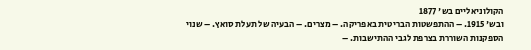הקולוניאליים בש' 1877
ובש' 1915. – ההתפשטות הבריטית באפריקה. – מצרים. – הבעיה של תעלת סואץ. – שנוי
הספקנות השוררת בצרפת לגבי ההתישבות. –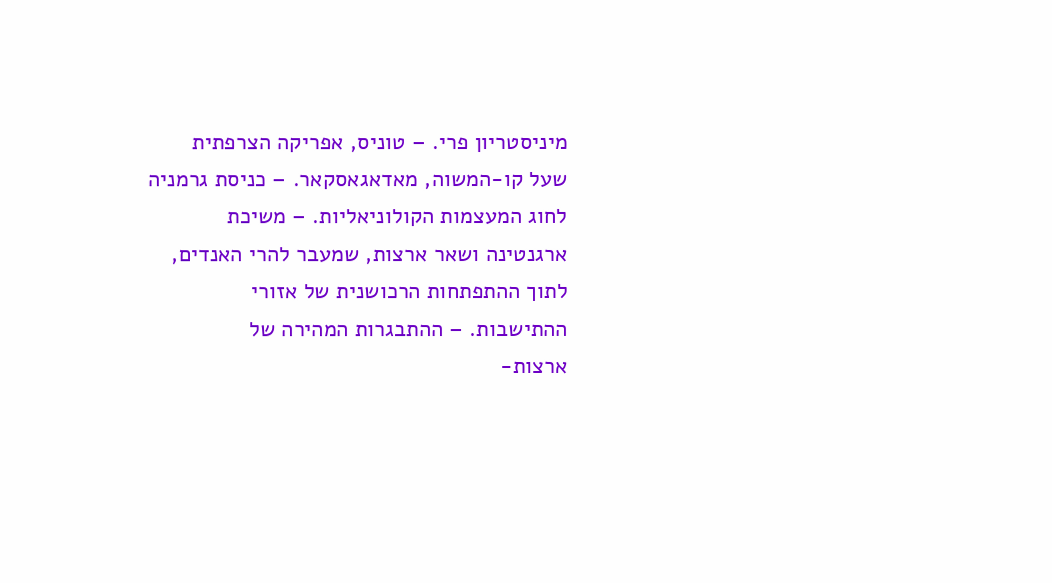מיניסטריון פרי. – טוניס, אפריקה הצרפתית
שעל קו-המשוה, מאדאגאסקאר. – כניסת גרמניה לחוג המעצמות הקולוניאליות. – משיכת
ארגנטינה ושאר ארצות, שמעבר להרי האנדים, לתוך ההתפתחות הרכושנית של אזורי
ההתישבות. – ההתבגרות המהירה של
ארצות-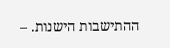ההתישבות הישנות. –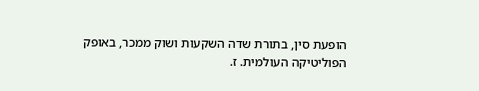הופעת סין, בתורת שדה השקעות ושוק ממכר, באופק
הפוליטיקה העולמית. ז.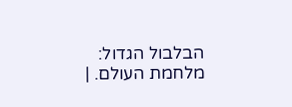הבלבול הגדול:
מלחמת העולם. |